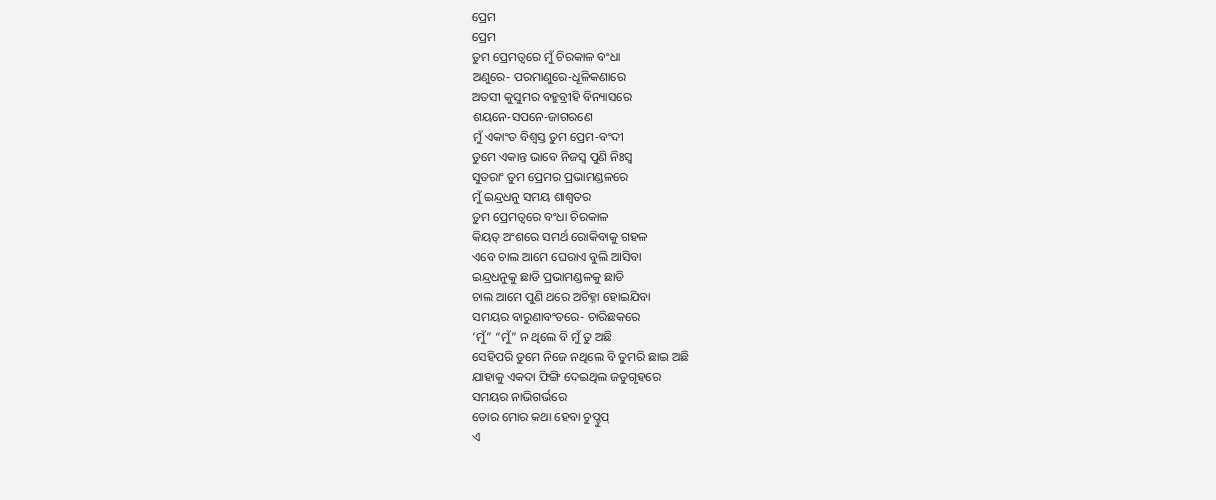ପ୍ରେମ
ପ୍ରେମ
ତୁମ ପ୍ରେମତ୍ଵରେ ମୁଁ ଚିରକାଳ ବଂଧା
ଅଣୁରେ- ପରମାଣୁରେ-ଧୂଳିକଣାରେ
ଅତସୀ କୁସୁମର ବହୁବ୍ରୀହି ବିନ୍ୟାସରେ
ଶୟନେ-ସପନେ-ଜାଗରଣେ
ମୁଁ ଏକାଂତ ବିଶ୍ୱସ୍ତ ତୁମ ପ୍ରେମ-ବଂଦୀ
ତୁମେ ଏକାନ୍ତ ଭାବେ ନିଜସ୍ୱ ପୁଣି ନିଃସ୍ଵ
ସୁତରାଂ ତୁମ ପ୍ରେମର ପ୍ରଭାମଣ୍ଡଳରେ
ମୁଁ ଇନ୍ଦ୍ରଧନୁ ସମୟ ଶାଶ୍ଵତର
ତୁମ ପ୍ରେମତ୍ଵରେ ବଂଧା ଚିରକାଳ
କିୟତ୍ ଅଂଶରେ ସମର୍ଥ ରୋକିବାକୁ ଗହଳ
ଏବେ ଚାଲ ଆମେ ଘେରାଏ ବୁଲି ଆସିବା
ଇନ୍ଦ୍ରଧନୁକୁ ଛାଡି ପ୍ରଭାମଣ୍ଡଳକୁ ଛାଡି
ଚାଲ ଆମେ ପୁଣି ଥରେ ଅଚିହ୍ନା ହୋଇଯିବା
ସମୟର ବାରୁଣାବଂତରେ- ଚାରିଛକରେ
‘ମୁଁ” “ମୁଁ” ନ ଥିଲେ ବି ମୁଁ ତୁ ଅଛି
ସେହିପରି ତୁମେ ନିଜେ ନଥିଲେ ବି ତୁମରି ଛାଇ ଅଛି
ଯାହାକୁ ଏକଦା ଫିଙ୍ଗି ଦେଇଥିଲ ଜତୁଗୃହରେ
ସମୟର ନାଭିଗର୍ଭରେ
ତୋର ମୋର କଥା ହେବା ଚୁପ୍ଚୁପ୍
ଏ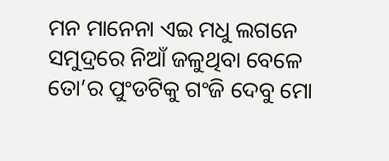ମନ ମାନେନା ଏଇ ମଧୁ ଲଗନେ
ସମୁଦ୍ରରେ ନିଆଁ ଜଳୁଥିବା ବେଳେ
ତୋ’ର ପୁଂଡଟିକୁ ଗଂଜି ଦେବୁ ମୋ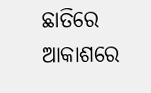ଛାତିରେ
ଆକାଶରେ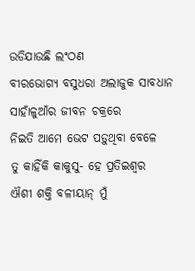ଉଡିଯାଉଛି ଲଂଠଣ
ବୀରଭୋଗ୍ୟ ବସୁଧରା ଅଲାଜୁକ ସାବଧାନ
ସାହାଁଳୁଆଁର ଜୀବନ ଚକ୍ରରେ
ନିଇତି ଆମେ ଭେଟ ପଡ଼ୁଥିବା ବେଳେ
ତୁ କାହିଁକି କାକୁସୁ- ହେ ପ୍ରତିଇଶ୍ଵର
ଐଶୀ ଶକ୍ତି ବଳୀୟାନ୍ ମୁଁ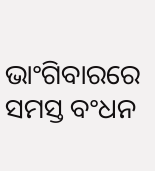ଭାଂଗିବାରରେ ସମସ୍ତ ବଂଧନ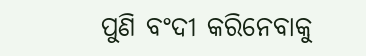ପୁଣି ବଂଦୀ କରିନେବାକୁ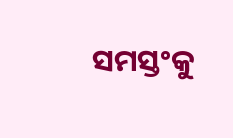ସମସ୍ତଂକୁ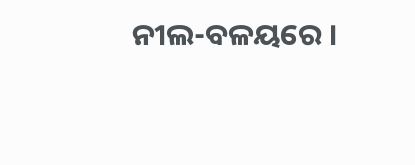ନୀଲ-ବଳୟରେ ।